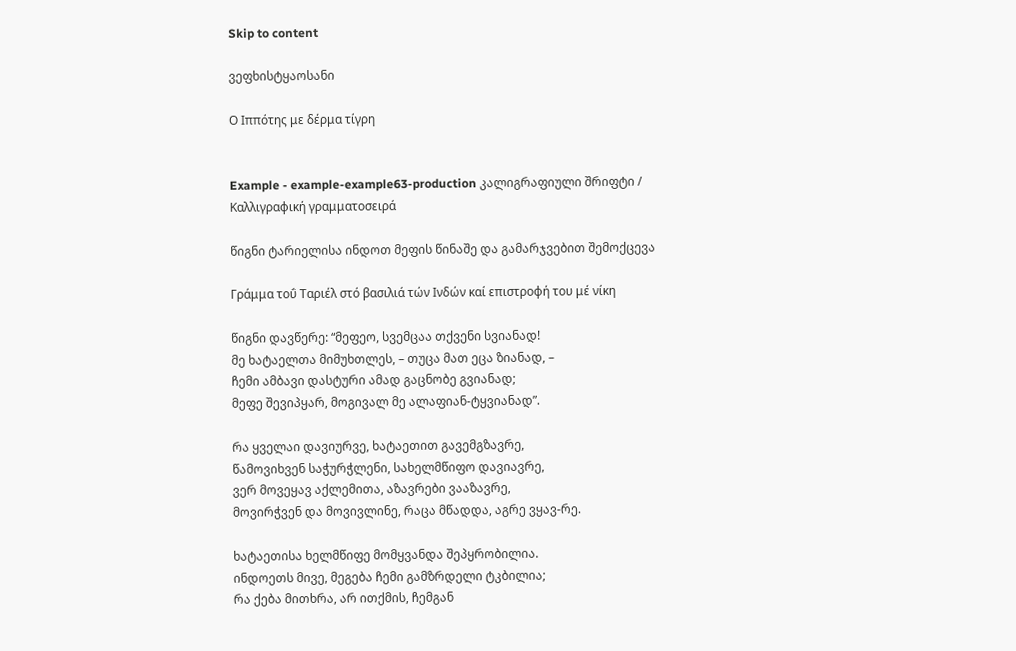Skip to content

ვეფხისტყაოსანი

Ο Ιππότης με δέρμα τίγρη


Example - example-example63-production კალიგრაფიული შრიფტი / Καλλιγραφική γραμματοσειρά

წიგნი ტარიელისა ინდოთ მეფის წინაშე და გამარჯვებით შემოქცევა

Γράμμα τοΰ Ταριέλ στό βασιλιά τών Ινδών καί επιστροφή του μέ νίκη

წიგნი დავწერე: “მეფეო, სვემცაა თქვენი სვიანად!
მე ხატაელთა მიმუხთლეს, – თუცა მათ ეცა ზიანად, –
ჩემი ამბავი დასტური ამად გაცნობე გვიანად;
მეფე შევიპყარ, მოგივალ მე ალაფიან-ტყვიანად”.

რა ყველაი დავიურვე, ხატაეთით გავემგზავრე,
წამოვიხვენ საჭურჭლენი, სახელმწიფო დავიავრე,
ვერ მოვეყავ აქლემითა, აზავრები ვააზავრე,
მოვირჭვენ და მოვივლინე, რაცა მწადდა, აგრე ვყავ-რე.

ხატაეთისა ხელმწიფე მომყვანდა შეპყრობილია.
ინდოეთს მივე, მეგება ჩემი გამზრდელი ტკბილია;
რა ქება მითხრა, არ ითქმის, ჩემგან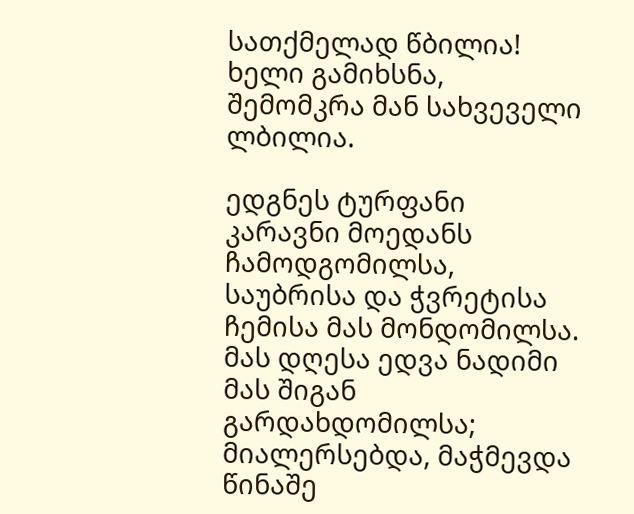სათქმელად წბილია!
ხელი გამიხსნა, შემომკრა მან სახვეველი ლბილია.

ედგნეს ტურფანი კარავნი მოედანს ჩამოდგომილსა,
საუბრისა და ჭვრეტისა ჩემისა მას მონდომილსა.
მას დღესა ედვა ნადიმი მას შიგან გარდახდომილსა;
მიალერსებდა, მაჭმევდა წინაშე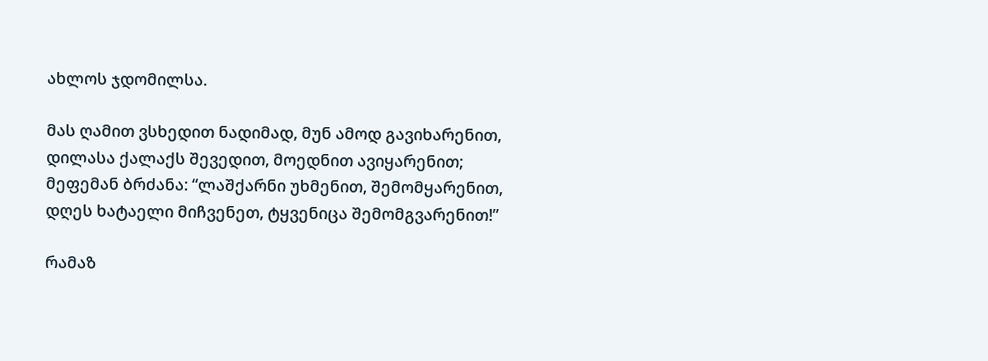ახლოს ჯდომილსა.

მას ღამით ვსხედით ნადიმად, მუნ ამოდ გავიხარენით,
დილასა ქალაქს შევედით, მოედნით ავიყარენით;
მეფემან ბრძანა: “ლაშქარნი უხმენით, შემომყარენით,
დღეს ხატაელი მიჩვენეთ, ტყვენიცა შემომგვარენით!”

რამაზ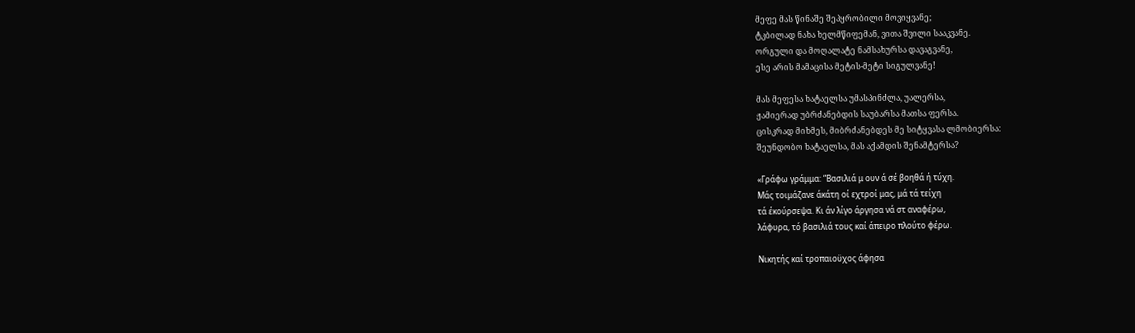მეფე მას წინაშე შეპყრობილი მოვიყვანე;
ტკბილად ნახა ხელმწიფემან, ვითა შვილი სააკვანე.
ორგული და მოღალატე ნამსახურსა დავაგვანე,
ესე არის მამაცისა მეტის-მეტი სიგულვანე!

მას მეფესა ხატაელსა უმასპინძლა, უალერსა,
ჟამიერად უბრძანებდის საუბარსა მათსა ფერსა.
ცისკრად მიხმეს, მიბრძანებდეს მე სიტყვასა ლმობიერსა:
შეუნდობო ხატაელსა, მას აქამდის შენამტერსა?

«Γράφω γράμμα: “Βασιλιά μ ουν ά σέ βοηθά ή τύχη.
Μάς τοιμάζανε άκάτη οί εχτροί μας, μά τά τείχη
τά έκούρσεψα. Κι άν λίγο άργησα νά στ αναφέρω,
λάφυρα, τό βασιλιά τους καί άπειρο πλούτο φέρω.

Νικητής καί τροπαιοϋχος άφησα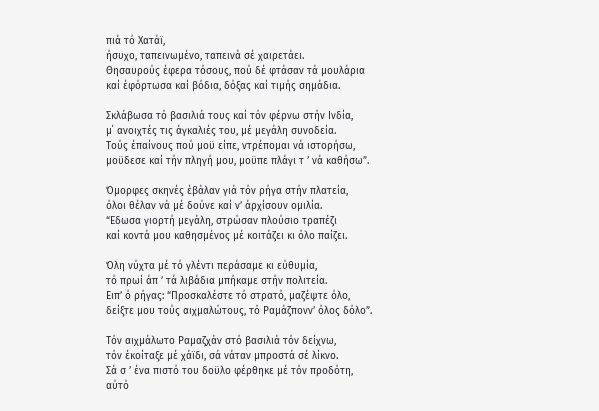πιά τό Χατάϊ,
ήσυχο, ταπεινωμένο, ταπεινά σέ χαιρετάει.
Θησαυρούς έφερα τόσους, πού δέ φτάσαν τά μουλάρια
καί έφόρτωσα καί βόδια, δόξας καί τιμής σημάδια.

Σκλάβωσα τό βασιλιά τους καί τόν φέρνω στήν Ινδία,
μ΄ ανοιχτές τις άγκαλιές του, μέ μεγάλη συνοδεία.
Τούς έπαίνους πού μοϋ είπε, ντρέπομαι νά ιστορήσω,
μοϋδεσε καί τήν πληγή μου, μοϋπε πλάγι τ ’ νά καθήσω”.

Όμορφες σκηνές έβάλαν γιά τόν ρήγα στήν πλατεία,
όλοι θέλαν νά μέ δούνε καί ν’ άρχίσουν ομιλία.
“Εδωσα γιορτή μεγάλη, στρώσαν πλούσιο τραπέζι
καί κοντά μου καθησμένος μέ κοιτάζει κι όλο παίζει.

Όλη νύχτα μέ τό γλέντι περάσαμε κι εύθυμία,
τό πρωί άπ ’ τά λιβάδια μπήκαμε στήν πολιτεία.
Ειπ’ ό ρήγας: “Προσκαλέστε τό στρατό, μαζέψτε όλο,
δείξτε μου τούς αιχμαλώτους, τό Ραμάζπονν’ όλος δόλο”.

Τόν αιχμάλωτο Ραμαζχάν στό βασιλιά τόν δείχνω,
τόν έκοίταξε μέ χάϊδι, σά νάταν μπροστά σέ λίκνο.
Σά σ ’ ένα πιστό του δοϋλο φέρθηκε μέ τόν προδότη,
αύτό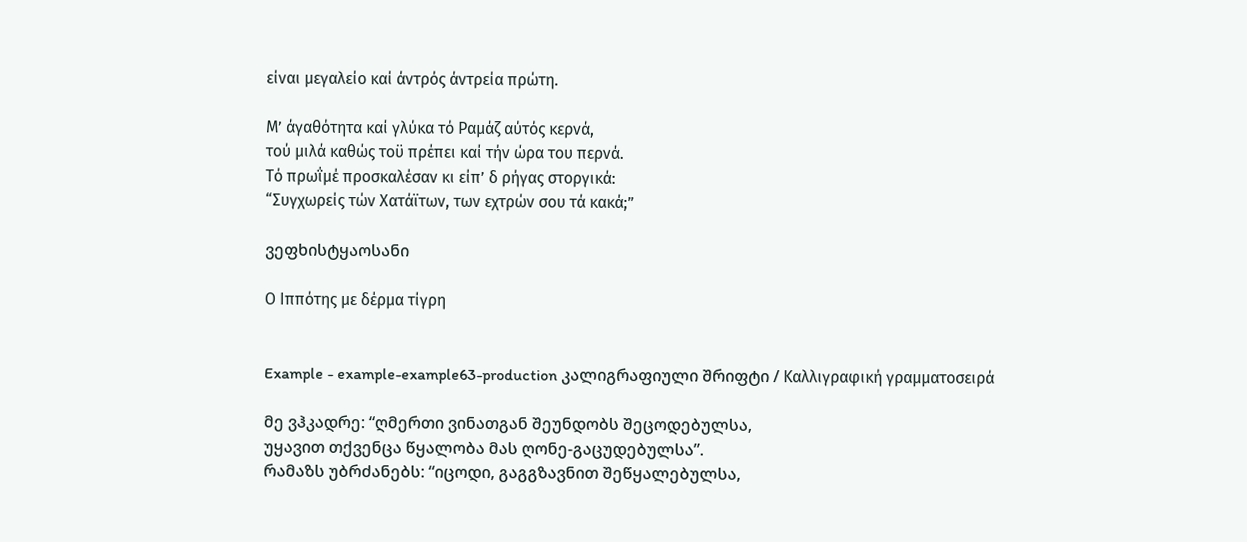είναι μεγαλείο καί άντρός άντρεία πρώτη.

Μ’ άγαθότητα καί γλύκα τό Ραμάζ αύτός κερνά,
τού μιλά καθώς τοϋ πρέπει καί τήν ώρα του περνά.
Τό πρωΐμέ προσκαλέσαν κι είπ’ δ ρήγας στοργικά:
“Συγχωρείς τών Χατάϊτων, των εχτρών σου τά κακά;”

ვეფხისტყაოსანი

Ο Ιππότης με δέρμα τίγρη


Example - example-example63-production კალიგრაფიული შრიფტი / Καλλιγραφική γραμματοσειρά

მე ვჰკადრე: “ღმერთი ვინათგან შეუნდობს შეცოდებულსა,
უყავით თქვენცა წყალობა მას ღონე-გაცუდებულსა”.
რამაზს უბრძანებს: “იცოდი, გაგგზავნით შეწყალებულსა,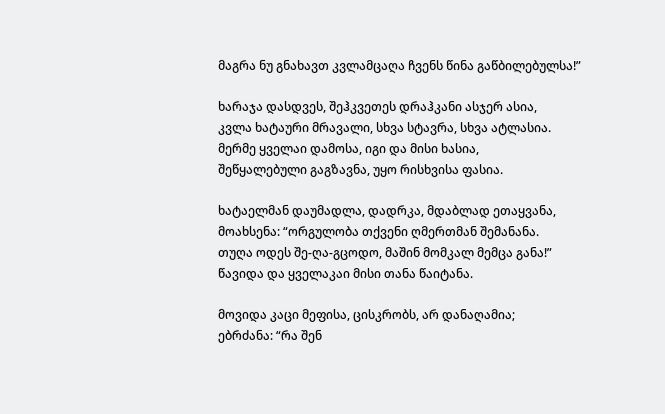მაგრა ნუ გნახავთ კვლამცაღა ჩვენს წინა გაწბილებულსა!”

ხარაჯა დასდვეს, შეჰკვეთეს დრაჰკანი ასჯერ ასია,
კვლა ხატაური მრავალი, სხვა სტავრა, სხვა ატლასია.
მერმე ყველაი დამოსა, იგი და მისი ხასია,
შეწყალებული გაგზავნა, უყო რისხვისა ფასია.

ხატაელმან დაუმადლა, დადრკა, მდაბლად ეთაყვანა,
მოახსენა: “ორგულობა თქვენი ღმერთმან შემანანა.
თუღა ოდეს შე-ღა-გცოდო, მაშინ მომკალ მემცა განა!”
წავიდა და ყველაკაი მისი თანა წაიტანა.

მოვიდა კაცი მეფისა, ცისკრობს, არ დანაღამია;
ებრძანა: “რა შენ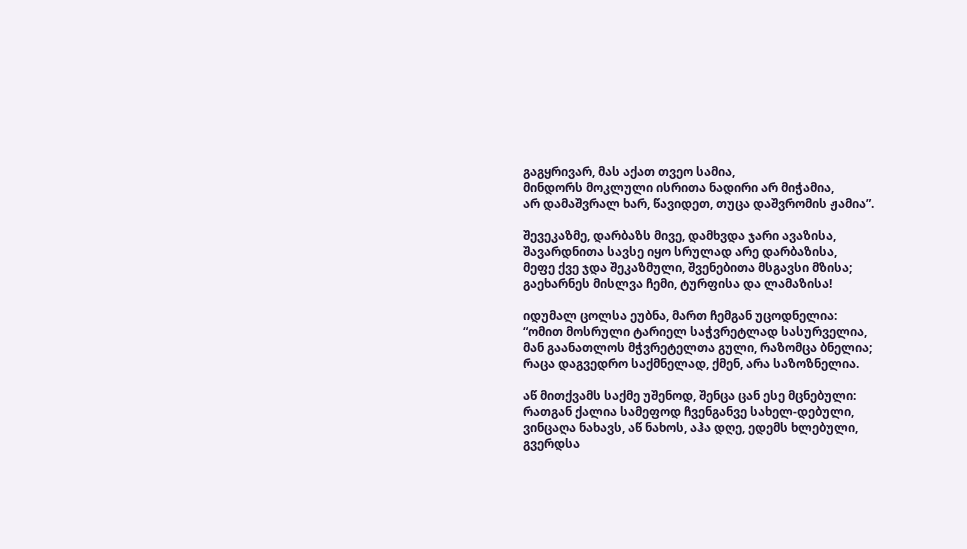გაგყრივარ, მას აქათ თვეო სამია,
მინდორს მოკლული ისრითა ნადირი არ მიჭამია,
არ დამაშვრალ ხარ, წავიდეთ, თუცა დაშვრომის ჟამია”.

შევეკაზმე, დარბაზს მივე, დამხვდა ჯარი ავაზისა,
შავარდნითა სავსე იყო სრულად არე დარბაზისა,
მეფე ქვე ჯდა შეკაზმული, შვენებითა მსგავსი მზისა;
გაეხარნეს მისლვა ჩემი, ტურფისა და ლამაზისა!

იდუმალ ცოლსა ეუბნა, მართ ჩემგან უცოდნელია:
“ომით მოსრული ტარიელ საჭვრეტლად სასურველია,
მან გაანათლოს მჭვრეტელთა გული, რაზომცა ბნელია;
რაცა დაგვედრო საქმნელად, ქმენ, არა საზოზნელია.

აწ მითქვამს საქმე უშენოდ, შენცა ცან ესე მცნებული:
რათგან ქალია სამეფოდ ჩვენგანვე სახელ-დებული,
ვინცაღა ნახავს, აწ ნახოს, აჰა დღე, ედემს ხლებული,
გვერდსა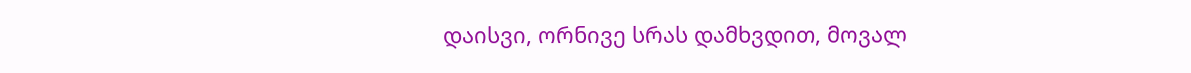დაისვი, ორნივე სრას დამხვდით, მოვალ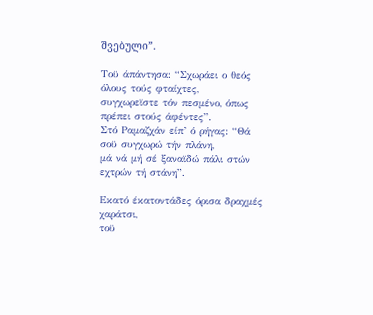შვებული”.

Τοϋ άπάντησα: “Σχωράει ο θεός όλους τούς φταίχτες,
συγχωρεϊστε τόν πεσμένο, όπως πρέπει στούς άφέντες”.
Στό Ραμαζχάν είπ’ ό ρήγας: “Θά σοϋ συγχωρώ τήν πλάνη,
μά νά μή σέ ξαναϊδώ πάλι στών εχτρών τή στάνη”.

Εκατό έκατοντάδες όρισα δραχμές χαράτσι,
τοϋ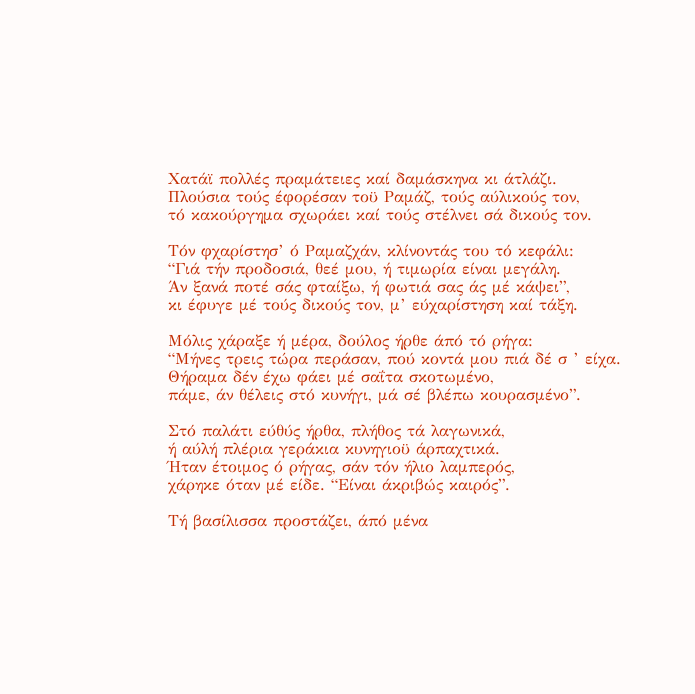Χατάϊ πολλές πραμάτειες καί δαμάσκηνα κι άτλάζι.
Πλούσια τούς έφορέσαν τοϋ Ραμάζ, τούς αύλικούς τον,
τό κακούργημα σχωράει καί τούς στέλνει σά δικούς τον.

Τόν φχαρίστησ’ ό Ραμαζχάν, κλίνοντάς του τό κεφάλι:
“Γιά τήν προδοσιά, θεέ μου, ή τιμωρία είναι μεγάλη.
Άν ξανά ποτέ σάς φταίξω, ή φωτιά σας άς μέ κάψει”,
κι έφυγε μέ τούς δικούς τον, μ’ εύχαρίστηση καί τάξη.

Μόλις χάραξε ή μέρα, δούλος ήρθε άπό τό ρήγα:
“Μήνες τρεις τώρα περάσαν, πού κοντά μου πιά δέ σ ’ είχα.
Θήραμα δέν έχω φάει μέ σαΐτα σκοτωμένο,
πάμε, άν θέλεις στό κυνήγι, μά σέ βλέπω κουρασμένο”.

Στό παλάτι εύθύς ήρθα, πλήθος τά λαγωνικά,
ή αύλή πλέρια γεράκια κυνηγιοϋ άρπαχτικά.
Ήταν έτοιμος ό ρήγας, σάν τόν ήλιο λαμπερός,
χάρηκε όταν μέ είδε. “Είναι άκριβώς καιρός”.

Τή βασίλισσα προστάζει, άπό μένα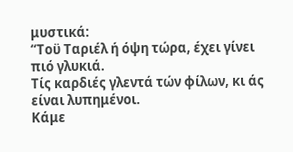μυστικά:
“Τοϋ Ταριέλ ή όψη τώρα, έχει γίνει πιό γλυκιά.
Τίς καρδιές γλεντά τών φίλων, κι άς είναι λυπημένοι.
Κάμε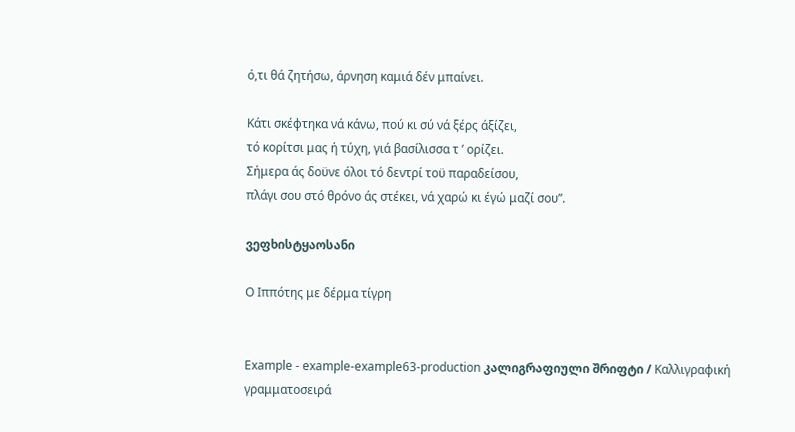ό,τι θά ζητήσω, άρνηση καμιά δέν μπαίνει.

Κάτι σκέφτηκα νά κάνω, πού κι σύ νά ξέρς άξίζει,
τό κορίτσι μας ή τύχη, γιά βασίλισσα τ ’ ορίζει.
Σήμερα άς δοϋνε όλοι τό δεντρί τοϋ παραδείσου,
πλάγι σου στό θρόνο άς στέκει, νά χαρώ κι έγώ μαζί σου”.

ვეფხისტყაოსანი

Ο Ιππότης με δέρμα τίγρη


Example - example-example63-production კალიგრაფიული შრიფტი / Καλλιγραφική γραμματοσειρά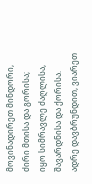მოვინადირეთ მინდორი, ძირი მთისა და გორისა;
იყო სიმრავლე ძაღლისა, შავარდნისა და ქორისა.
ადრე დავბრუნდით, ვიარეთ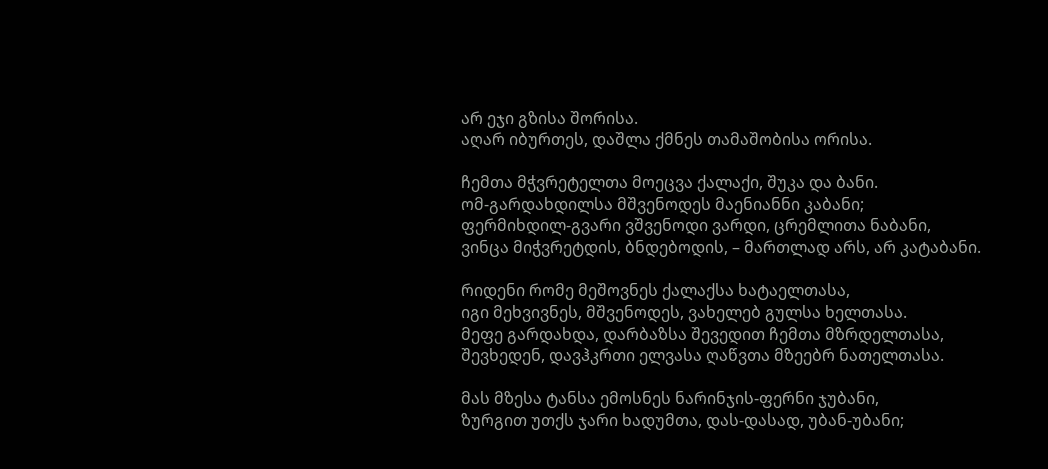არ ეჯი გზისა შორისა.
აღარ იბურთეს, დაშლა ქმნეს თამაშობისა ორისა.

ჩემთა მჭვრეტელთა მოეცვა ქალაქი, შუკა და ბანი.
ომ-გარდახდილსა მშვენოდეს მაენიანნი კაბანი;
ფერმიხდილ-გვარი ვშვენოდი ვარდი, ცრემლითა ნაბანი,
ვინცა მიჭვრეტდის, ბნდებოდის, – მართლად არს, არ კატაბანი.

რიდენი რომე მეშოვნეს ქალაქსა ხატაელთასა,
იგი მეხვივნეს, მშვენოდეს, ვახელებ გულსა ხელთასა.
მეფე გარდახდა, დარბაზსა შევედით ჩემთა მზრდელთასა,
შევხედენ, დავჰკრთი ელვასა ღაწვთა მზეებრ ნათელთასა.

მას მზესა ტანსა ემოსნეს ნარინჯის-ფერნი ჯუბანი,
ზურგით უთქს ჯარი ხადუმთა, დას-დასად, უბან-უბანი;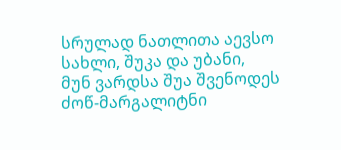სრულად ნათლითა აევსო სახლი, შუკა და უბანი,
მუნ ვარდსა შუა შვენოდეს ძოწ-მარგალიტნი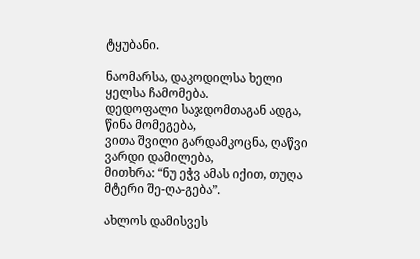ტყუბანი.

ნაომარსა, დაკოდილსა ხელი ყელსა ჩამომება.
დედოფალი საჯდომთაგან ადგა, წინა მომეგება,
ვითა შვილი გარდამკოცნა, ღაწვი ვარდი დამილება,
მითხრა: “ნუ ეჭვ ამას იქით, თუღა მტერი შე-ღა-გება”.

ახლოს დამისვეს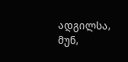ადგილსა, მუნ,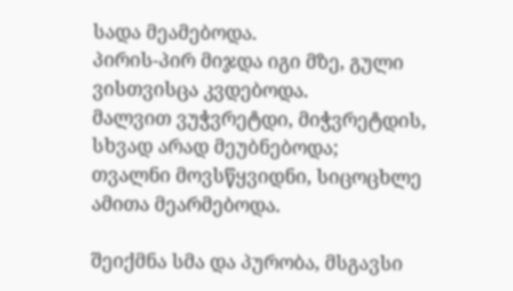სადა მეამებოდა.
პირის-პირ მიჯდა იგი მზე, გული ვისთვისცა კვდებოდა.
მალვით ვუჭვრეტდი, მიჭვრეტდის, სხვად არად მეუბნებოდა;
თვალნი მოვსწყვიდნი, სიცოცხლე ამითა მეარმებოდა.

შეიქმნა სმა და პურობა, მსგავსი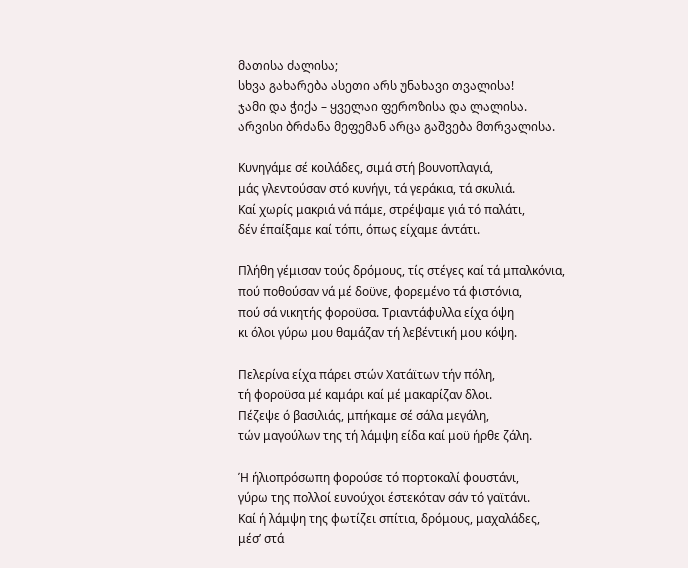მათისა ძალისა;
სხვა გახარება ასეთი არს უნახავი თვალისა!
ჯამი და ჭიქა – ყველაი ფეროზისა და ლალისა.
არვისი ბრძანა მეფემან არცა გაშვება მთრვალისა.

Κυνηγάμε σέ κοιλάδες, σιμά στή βουνοπλαγιά,
μάς γλεντούσαν στό κυνήγι, τά γεράκια, τά σκυλιά.
Καί χωρίς μακριά νά πάμε, στρέψαμε γιά τό παλάτι,
δέν έπαίξαμε καί τόπι, όπως είχαμε άντάτι.

Πλήθη γέμισαν τούς δρόμους, τίς στέγες καί τά μπαλκόνια,
πού ποθούσαν νά μέ δοϋνε, φορεμένο τά φιστόνια,
πού σά νικητής φοροϋσα. Τριαντάφυλλα είχα όψη
κι όλοι γύρω μου θαμάζαν τή λεβέντική μου κόψη.

Πελερίνα είχα πάρει στών Χατάϊτων τήν πόλη,
τή φοροϋσα μέ καμάρι καί μέ μακαρίζαν δλοι.
Πέζεψε ό βασιλιάς, μπήκαμε σέ σάλα μεγάλη,
τών μαγούλων της τή λάμψη είδα καί μοϋ ήρθε ζάλη.

Ή ήλιοπρόσωπη φορούσε τό πορτοκαλί φουστάνι,
γύρω της πολλοί ευνούχοι έστεκόταν σάν τό γαϊτάνι.
Καί ή λάμψη της φωτίζει σπίτια, δρόμους, μαχαλάδες,
μέσ’ στά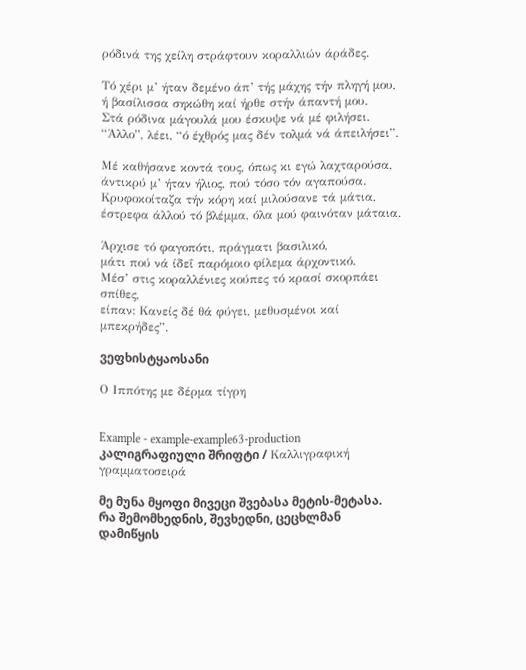ρόδινά της χείλη στράφτουν κοραλλιών άράδες.

Τό χέρι μ’ ήταν δεμένο άπ’ τής μάχης τήν πληγή μου,
ή βασίλισσα σηκώθη καί ήρθε στήν άπαντή μου.
Στά ρόδινα μάγουλά μου έσκυψε νά μέ φιλήσει.
“Άλλο”, λέει, “ό έχθρός μας δέν τολμά νά άπειλήσει”.

Μέ καθήσανε κοντά τους, όπως κι εγώ λαχταρούσα,
άντικρύ μ’ ήταν ήλιος, πού τόσο τόν αγαπούσα.
Κρυφοκοίταζα τήν κόρη καί μιλούσανε τά μάτια,
έστρεφα άλλού τό βλέμμα, όλα μού φαινόταν μάταια.

Άρχισε τό φαγοπότι, πράγματι βασιλικό,
μάτι πού νά ίδεΐ παρόμοιο φίλεμα άρχοντικό.
Μέσ’ στις κοραλλένιες κούπες τό κρασί σκορπάει σπίθες,
είπαν: Κανείς δέ θά φύγει, μεθυσμένοι καί μπεκρήδες”.

ვეფხისტყაოსანი

Ο Ιππότης με δέρμα τίγρη


Example - example-example63-production კალიგრაფიული შრიფტი / Καλλιγραφική γραμματοσειρά

მე მუნა მყოფი მივეცი შვებასა მეტის-მეტასა.
რა შემომხედნის, შევხედნი, ცეცხლმან დამიწყის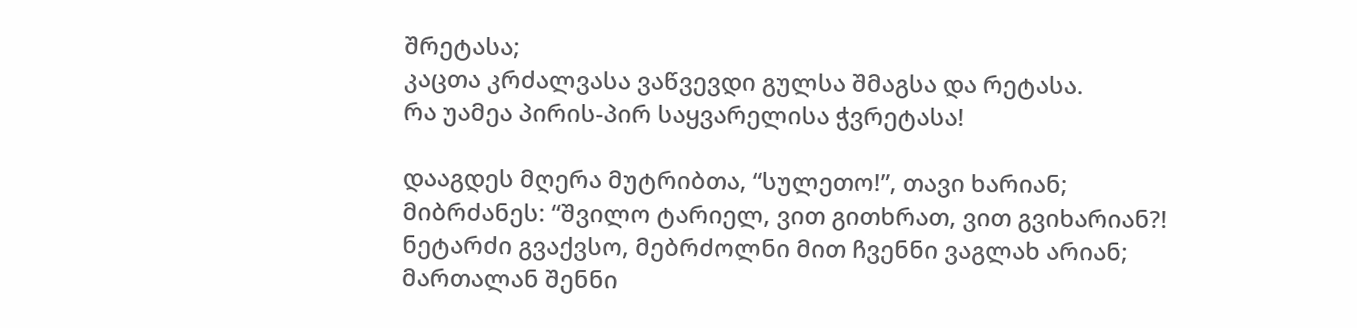შრეტასა;
კაცთა კრძალვასა ვაწვევდი გულსა შმაგსა და რეტასა.
რა უამეა პირის-პირ საყვარელისა ჭვრეტასა!

დააგდეს მღერა მუტრიბთა, “სულეთო!”, თავი ხარიან;
მიბრძანეს: “შვილო ტარიელ, ვით გითხრათ, ვით გვიხარიან?!
ნეტარძი გვაქვსო, მებრძოლნი მით ჩვენნი ვაგლახ არიან;
მართალან შენნი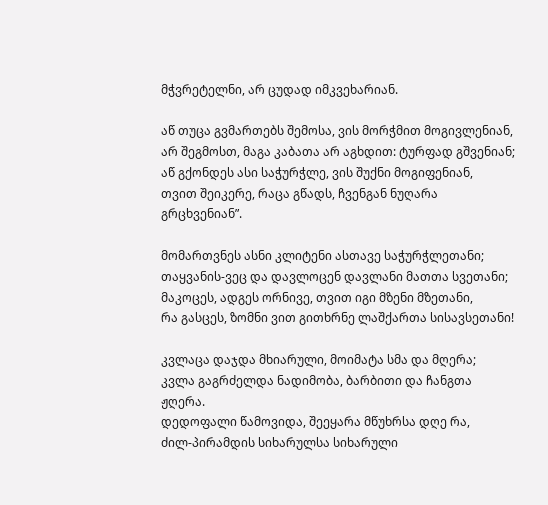მჭვრეტელნი, არ ცუდად იმკვეხარიან.

აწ თუცა გვმართებს შემოსა, ვის მორჭმით მოგივლენიან,
არ შეგმოსთ, მაგა კაბათა არ აგხდით: ტურფად გშვენიან;
აწ გქონდეს ასი საჭურჭლე, ვის შუქნი მოგიფენიან,
თვით შეიკერე, რაცა გწადს, ჩვენგან ნუღარა გრცხვენიან”.

მომართვნეს ასნი კლიტენი ასთავე საჭურჭლეთანი;
თაყვანის-ვეც და დავლოცენ დავლანი მათთა სვეთანი;
მაკოცეს, ადგეს ორნივე, თვით იგი მზენი მზეთანი,
რა გასცეს, ზომნი ვით გითხრნე ლაშქართა სისავსეთანი!

კვლაცა დაჯდა მხიარული, მოიმატა სმა და მღერა;
კვლა გაგრძელდა ნადიმობა, ბარბითი და ჩანგთა ჟღერა.
დედოფალი წამოვიდა, შეეყარა მწუხრსა დღე რა,
ძილ-პირამდის სიხარულსა სიხარული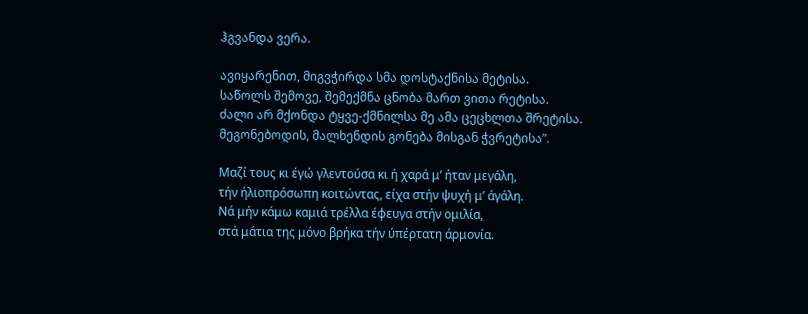ჰგვანდა ვერა.

ავიყარენით, მიგვჭირდა სმა დოსტაქნისა მეტისა.
საწოლს შემოვე, შემექმნა ცნობა მართ ვითა რეტისა.
ძალი არ მქონდა ტყვე-ქმნილსა მე ამა ცეცხლთა შრეტისა.
მეგონებოდის, მალხენდის გონება მისგან ჭვრეტისა”.

Μαζί τους κι έγώ γλεντούσα κι ή χαρά μ’ ήταν μεγάλη,
τήν ήλιοπρόσωπη κοιτώντας, είχα στήν ψυχή μ’ άγάλη.
Νά μήν κάμω καμιά τρέλλα έφευγα στήν ομιλία,
στά μάτια της μόνο βρήκα τήν ύπέρτατη άρμονία.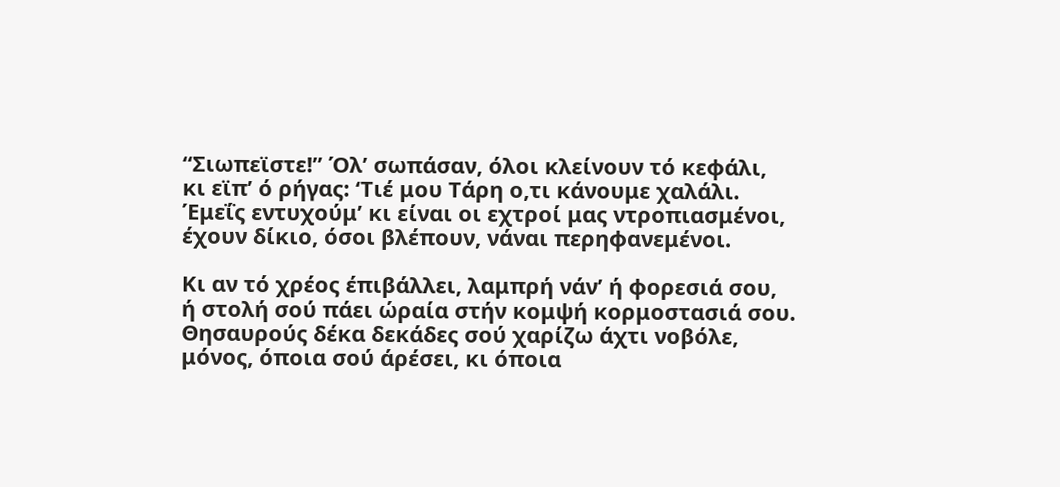“Σιωπεϊστε!” Όλ’ σωπάσαν, όλοι κλείνουν τό κεφάλι,
κι εϊπ’ ό ρήγας: ‘Τιέ μου Τάρη ο,τι κάνουμε χαλάλι.
Έμεΐς εντυχούμ’ κι είναι οι εχτροί μας ντροπιασμένοι,
έχουν δίκιο, όσοι βλέπουν, νάναι περηφανεμένοι.

Κι αν τό χρέος έπιβάλλει, λαμπρή νάν’ ή φορεσιά σου,
ή στολή σού πάει ώραία στήν κομψή κορμοστασιά σου.
Θησαυρούς δέκα δεκάδες σού χαρίζω άχτι νοβόλε,
μόνος, όποια σού άρέσει, κι όποια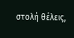στολή θέλεις,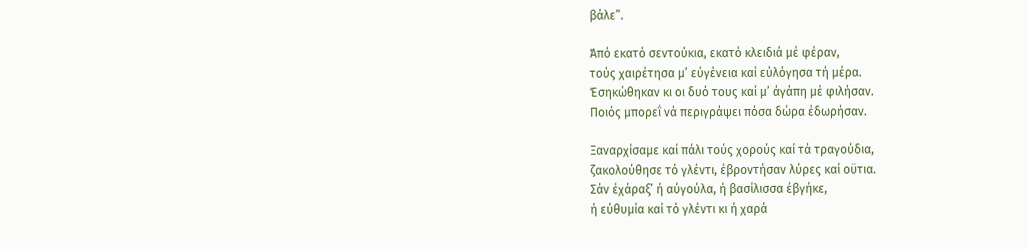βάλε”.

Άπό εκατό σεντούκια, εκατό κλειδιά μέ φέραν,
τούς χαιρέτησα μ’ εύγένεια καί εύλόγησα τή μέρα.
Έσηκώθηκαν κι οι δυό τους καί μ’ άγάπη μέ φιλήσαν.
Ποιός μπορεΐ νά περιγράψει πόσα δώρα έδωρήσαν.

Ξαναρχίσαμε καί πάλι τούς χορούς καί τά τραγούδια,
ζακολούθησε τό γλέντι, έβροντήσαν λύρες καί οϋτια.
Σάν έχάραξ’ ή αύγούλα, ή βασίλισσα έβγήκε,
ή εύθυμία καί τό γλέντι κι ή χαρά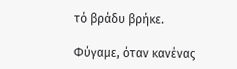τό βράδυ βρήκε.

Φύγαμε, όταν κανένας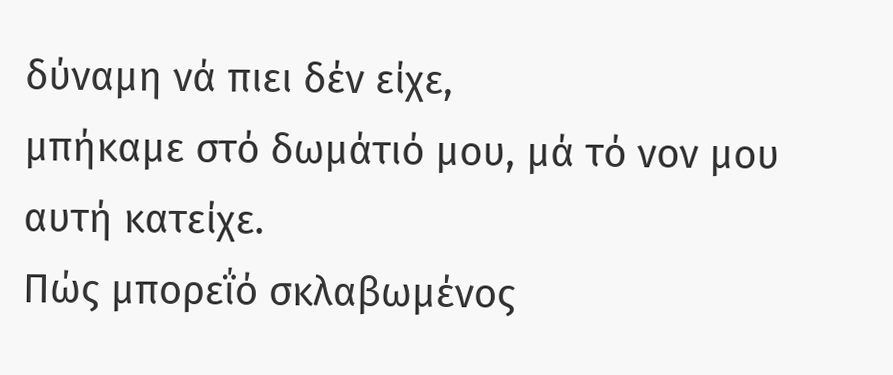δύναμη νά πιει δέν είχε,
μπήκαμε στό δωμάτιό μου, μά τό νον μου αυτή κατείχε.
Πώς μπορεΐό σκλαβωμένος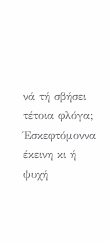νά τή σβήσει τέτοια φλόγα;
Έσκεφτόμοννα έκεινη κι ή ψυχή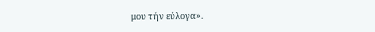μου τήν εύλογα».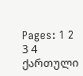Pages: 1 2 3 4
ქართული